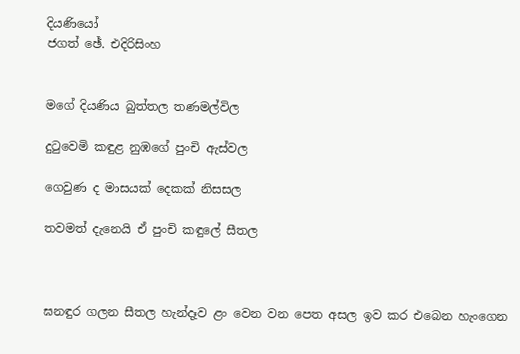දියණියෝ
ජගත් ඡේ. එදිරිසිංහ


මගේ දියණිය බුත්තල තණමල්විල

දුටුවෙමි කඳුළ නුඹගේ පුංචි ඇස්‌වල

ගෙවුණ ද මාසයක්‌ දෙකක්‌ නිසසල

තවමත් දැනෙයි ඒ පුංචි කඳුලේ සීතල



ඝනඳුර ගලන සීතල හැන්දෑව ළං වෙන වන පෙත අසල ඉව කර එබෙන හැංගෙන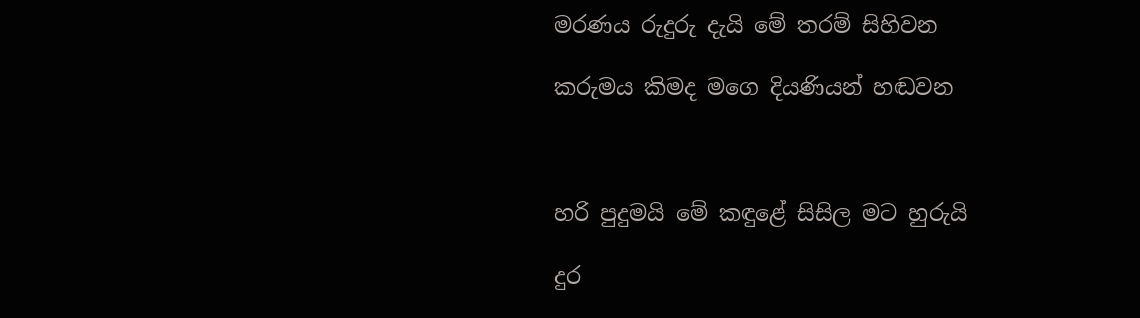මරණය රුදුරු දැයි මේ තරම් සිහිවන

කරුමය කිමද මගෙ දියණියන් හඬවන



හරි පුදුමයි මේ කඳුළේ සිසිල මට හුරුයි

දුර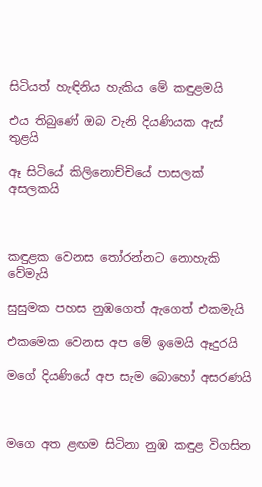සිටියත් හැඳිනිය හැකිය මේ කඳුළමයි

එය තිබුණේ ඔබ වැනි දියණියක ඇස්‌ තුළයි

ඈ සිටියේ කිලිනොච්චියේ පාසලක්‌ අසලකයි



කඳුළක වෙනස තෝරන්නට නොහැකි වේමැයි

සුසුමක පහස නුඹගෙත් ඇගෙත් එකමැයි

එකමෙක වෙනස අප මේ ඉමෙයි ඈදුරයි

මගේ දියණියේ අප සැම බොහෝ අසරණයි



මගෙ අත ළඟම සිටිනා නුඹ කඳුළ විගසින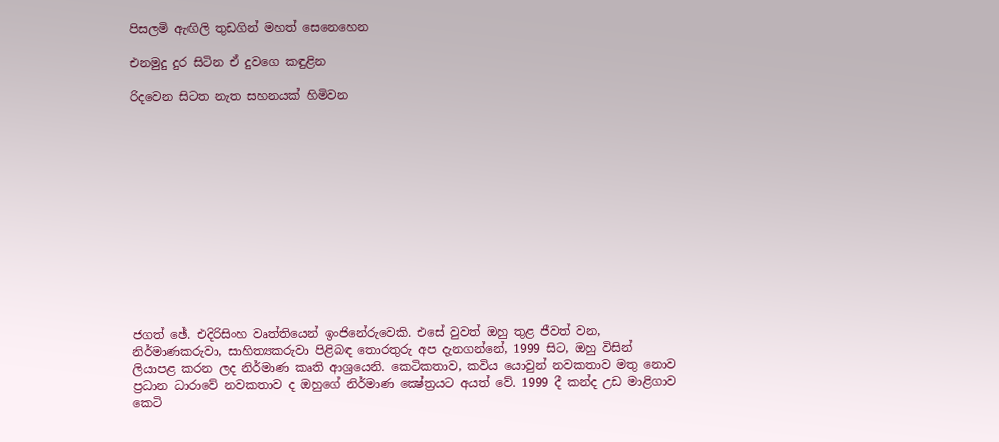පිසලමි ඇඟිලි තුඩගින් මහත් සෙනෙහෙන

එනමුදු දුර සිටින ඒ දුවගෙ කඳුළින

රිදවෙන සිටත නැත සහනයක්‌ හිමිවන













ජගත් ඡේ. එදිරිසිංහ වෘත්තියෙන් ඉංජිනේරුවෙකි. එසේ වුවත් ඔහු තුළ ජීවත් වන, නිර්මාණකරුවා, සාහිත්‍යකරුවා පිළිබඳ තොරතුරු අප දැනගන්නේ, 1999 සිට, ඔහු විසින් ලියාපළ කරන ලද නිර්මාණ කෘති ආශ්‍රයෙනි. කෙටිකතාව, කවිය යොවුන් නවකතාව මතු නොව ප්‍රධාන ධාරාවේ නවකතාව ද ඔහුගේ නිර්මාණ ක්‍ෂේත්‍රයට අයත් වේ. 1999 දී කන්ද උඩ මාළිගාව කෙටි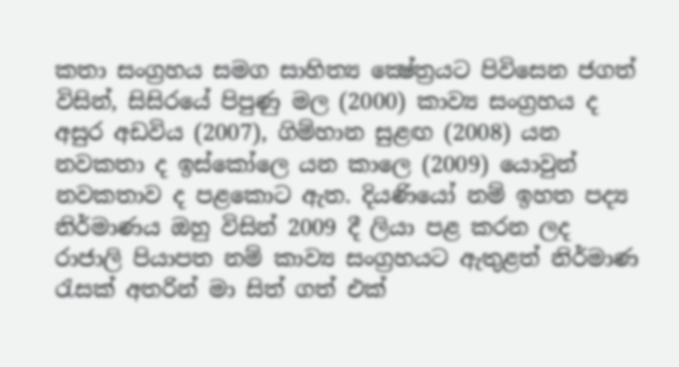කතා සංග්‍රහය සමග සාහිත්‍ය ක්‍ෂේත්‍රයට පිවිසෙන ජගත් විසින්, සිසිරයේ පිපුණු මල (2000) කාව්‍ය සංග්‍රහය ද අසුර අඩවිය (2007), ගිම්හාන සුළඟ (2008) යන නවකතා ද ඉස්‌කෝලෙ යන කාලෙ (2009) යොවුන් නවකතාව ද පළකොට ඇත. දියණියෝ නම් ඉහත පද්‍ය නිර්මාණය ඔහු විසින් 2009 දී ලියා පළ කරන ලද රාජාලි පියාපත නම් කාව්‍ය සංග්‍රහයට ඇතුළත් නිර්මාණ රැසක්‌ අතරින් මා සිත් ගත් එක්‌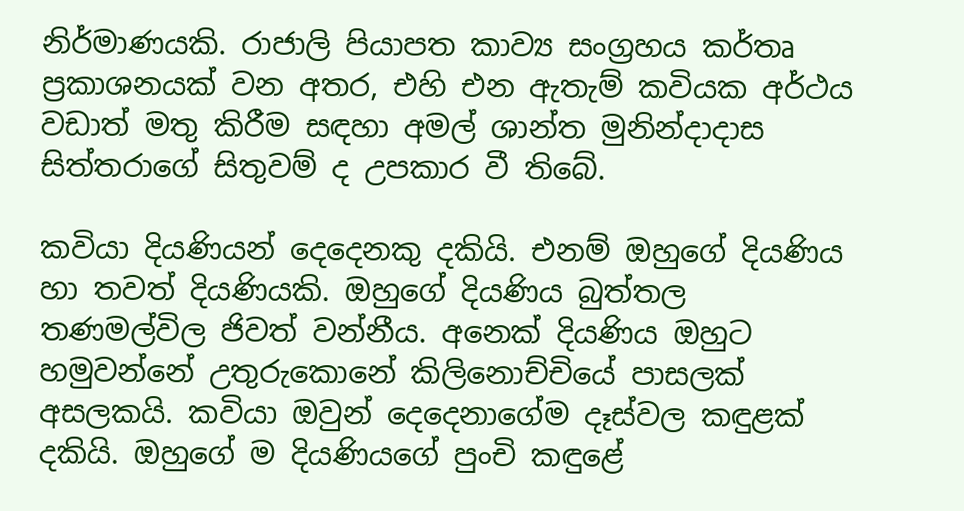නිර්මාණයකි. රාජාලි පියාපත කාව්‍ය සංග්‍රහය කර්තෘ ප්‍රකාශනයක්‌ වන අතර, එහි එන ඇතැම් කවියක අර්ථය වඩාත් මතු කිරීම සඳහා අමල් ශාන්ත මුනින්දාදාස සිත්තරාගේ සිතුවම් ද උපකාර වී තිබේ.

කවියා දියණියන් දෙදෙනකු දකියි. එනම් ඔහුගේ දියණිය හා තවත් දියණියකි. ඔහුගේ දියණිය බුත්තල තණමල්විල ජිවත් වන්නීය. අනෙක්‌ දියණිය ඔහුට හමුවන්නේ උතුරුකොනේ කිලිනොච්චියේ පාසලක්‌ අසලකයි. කවියා ඔවුන් දෙදෙනාගේම දෑස්‌වල කඳුළක්‌ දකියි. ඔහුගේ ම දියණියගේ පුංචි කඳුළේ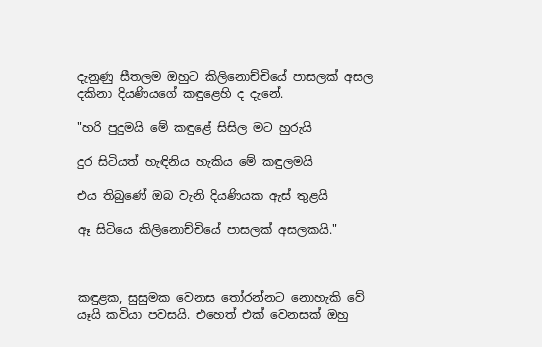දැනුණු සීතලම ඔහුට කිලිනොච්චියේ පාසලක්‌ අසල දකිනා දියණියගේ කඳුළෙහි ද දැනේ.

"හරි පුදුමයි මේ කඳුළේ සිසිල මට හුරුයි

දුර සිටියත් හැඳිනිය හැකිය මේ කඳුලමයි

එය තිබුණේ ඔබ වැනි දියණියක ඇස්‌ තුළයි

ඈ සිටියෙ කිලිනොච්චියේ පාසලක්‌ අසලකයි."



කඳුළක, සුසුමක වෙනස තෝරන්නට නොහැකි වේ යෑයි කවියා පවසයි. එහෙත් එක්‌ වෙනසක්‌ ඔහු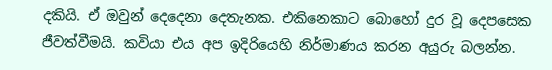දකියි. ඒ ඔවුන් දෙදෙනා දෙතැනක. එකිනෙකාට බොහෝ දුර වූ දෙපසෙක ජීවත්වීමයි. කවියා එය අප ඉදිරියෙහි නිර්මාණය කරන අයුරු බලන්න.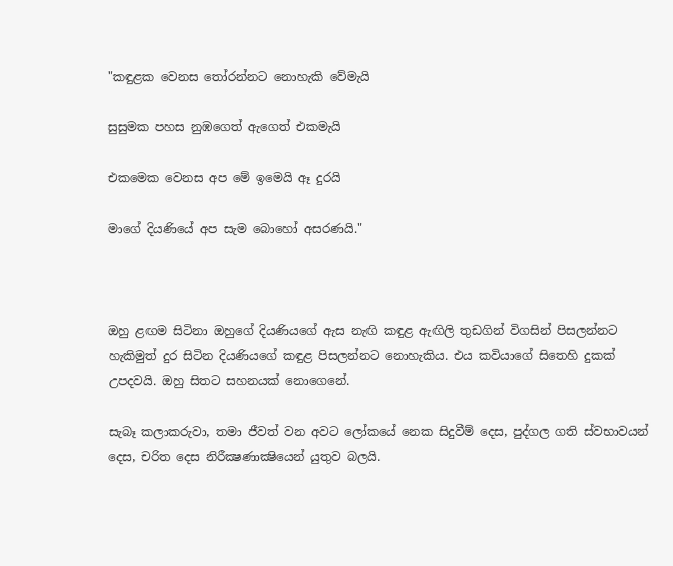"කඳුළක වෙනස තෝරන්නට නොහැකි වේමැයි

සුසුමක පහස නුඹගෙත් ඇගෙත් එකමැයි

එකමෙක වෙනස අප මේ ඉමෙයි ඈ දුරයි

මාගේ දියණියේ අප සැම බොහෝ අසරණයි."



ඔහු ළඟම සිටිනා ඔහුගේ දියණියගේ ඇස නැඟි කඳුළ ඇඟිලි තුඩගින් විගසින් පිසලන්නට හැකිමුත් දුර සිටින දියණියගේ කඳුළ පිසලන්නට නොහැකිය. එය කවියාගේ සිතෙහි දුකක්‌ උපදවයි. ඔහු සිතට සහනයක්‌ නොගෙනේ.

සැබෑ කලාකරුවා, තමා ජීවත් වන අවට ලෝකයේ නෙක සිදුවීම් දෙස, පුද්ගල ගති ස්‌වභාවයන් දෙස, චරිත දෙස නිරීක්‍ෂණාක්‍ෂියෙන් යුතුව බලයි.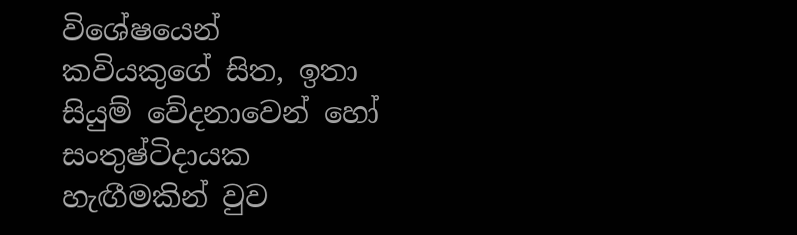විශේෂයෙන් කවියකුගේ සිත, ඉතා සියුම් වේදනාවෙන් හෝ සංතුෂ්ටිදායක හැඟීමකින් වුව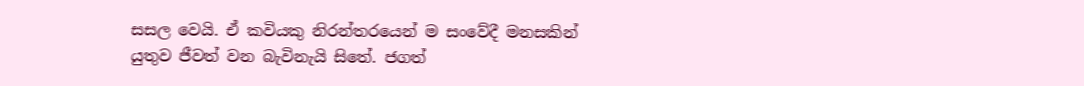සසල වෙයි. ඒ කවියකු නිරන්තරයෙන් ම සංවේදී මනසකින් යුතුව ජීවත් වන බැවිනැයි සිතේ. ජගත්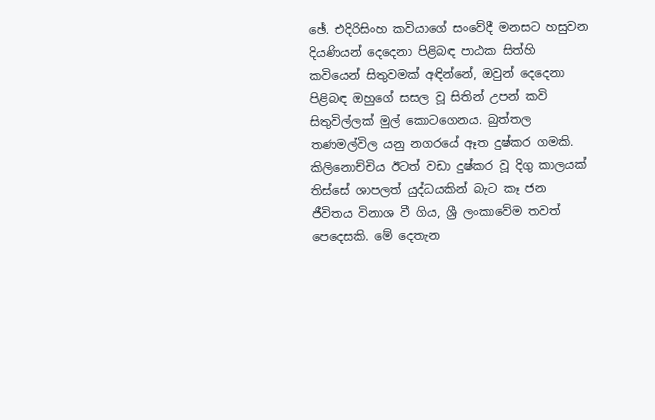ඡේ. එදිරිසිංහ කවියාගේ සංවේදී මනසට හසුවන දියණියන් දෙදෙනා පිළිබඳ පාඨක සිත්හි කවියෙන් සිතුවමක්‌ අඳින්නේ, ඔවුන් දෙදෙනා පිළිබඳ ඔහුගේ සසල වූ සිතින් උපන් කවි සිතුවිල්ලක්‌ මුල් කොටගෙනය. බුත්තල තණමල්විල යනු නගරයේ ඈත දුෂ්කර ගමකි. කිලිනොච්චිය ඊටත් වඩා දුෂ්කර වූ දිගු කාලයක්‌ තිස්‌සේ ශාපලත් යුද්ධයකින් බැට කෑ ජන ජීවිතය විනාශ වී ගිය, ශ්‍රී ලංකාවේම තවත් පෙදෙසකි. මේ දෙතැන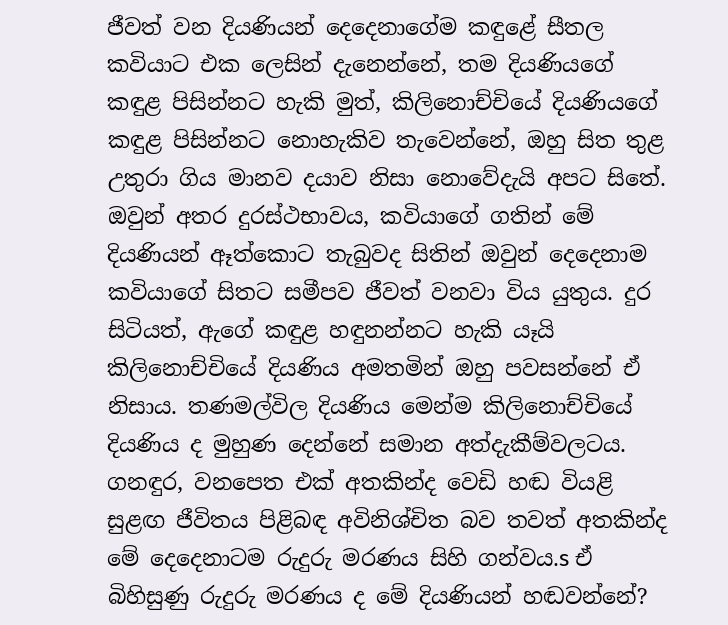ජීවත් වන දියණියන් දෙදෙනාගේම කඳුළේ සීතල කවියාට එක ලෙසින් දැනෙන්නේ, තම දියණියගේ කඳුළ පිසින්නට හැකි මුත්, කිලිනොච්චියේ දියණියගේ කඳුළ පිසින්නට නොහැකිව තැවෙන්නේ, ඔහු සිත තුළ උතුරා ගිය මානව දයාව නිසා නොවේදැයි අපට සිතේ. ඔවුන් අතර දුරස්‌ථභාවය, කවියාගේ ගතින් මේ දියණියන් ඈත්කොට තැබුවද සිතින් ඔවුන් දෙදෙනාම කවියාගේ සිතට සමීපව ජීවත් වනවා විය යුතුය. දුර සිටියත්, ඇගේ කඳුළ හඳුනන්නට හැකි යෑයි කිලිනොච්චියේ දියණිය අමතමින් ඔහු පවසන්නේ ඒ නිසාය. තණමල්විල දියණිය මෙන්ම කිලිනොච්චියේ දියණිය ද මුහුණ දෙන්නේ සමාන අත්දැකීම්වලටය. ගනඳුර, වනපෙත එක්‌ අතකින්ද වෙඩි හඬ වියළි සුළඟ ජීවිතය පිළිබඳ අවිනිශ්චිත බව තවත් අතකින්ද මේ දෙදෙනාටම රුදුරු මරණය සිහි ගන්වය.s ඒ බිහිසුණු රුදුරු මරණය ද මේ දියණියන් හඬවන්නේ?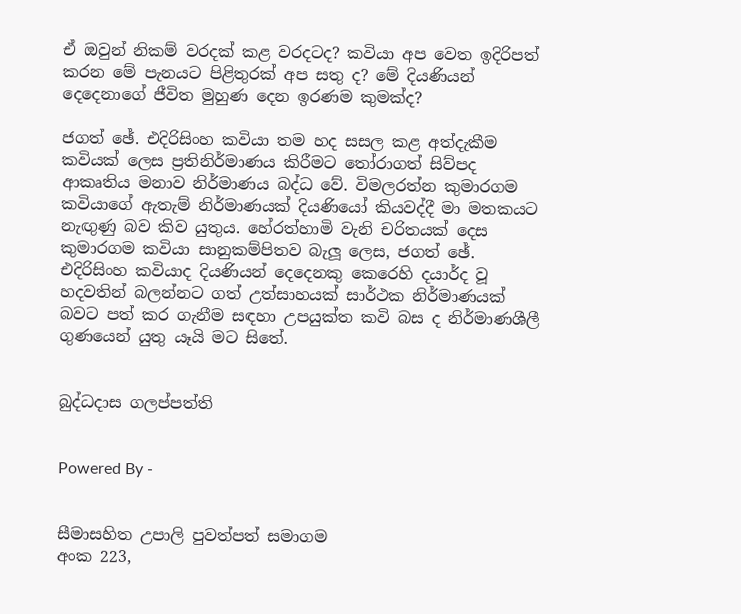ඒ ඔවුන් නිකම් වරදක්‌ කළ වරදටද? කවියා අප වෙත ඉදිරිපත් කරන මේ පැනයට පිළිතුරක්‌ අප සතු ද? මේ දියණියන් දෙදෙනාගේ ජීවිත මුහුණ දෙන ඉරණම කුමක්‌ද?

ජගත් ඡේ. එදිරිසිංහ කවියා තම හද සසල කළ අත්දැකීම කවියක්‌ ලෙස ප්‍රතිනිර්මාණය කිරීමට තෝරාගත් සිව්පද ආකෘතිය මනාව නිර්මාණය බද්ධ වේ. විමලරත්න කුමාරගම කවියාගේ ඇතැම් නිර්මාණයක්‌ දියණියෝ කියවද්දී මා මතකයට නැඟුණු බව කිව යුතුය. හේරත්හාමි වැනි චරිතයක්‌ දෙස කුමාරගම කවියා සානුකම්පිතව බැලූ ලෙස, ජගත් ඡේ. එදිරිසිංහ කවියාද දියණියන් දෙදෙනකු කෙරෙහි දයාර්ද වූ හදවතින් බලන්නට ගත් උත්සාහයක්‌ සාර්ථක නිර්මාණයක්‌ බවට පත් කර ගැනීම සඳහා උපයුක්‌ත කවි බස ද නිර්මාණශීලී ගුණයෙන් යුතු යෑයි මට සිතේ.


බුද්ධදාස ගලප්පත්ති


Powered By -


සීමාසහිත උපාලි පුවත්පත් සමාගම
අංක 223,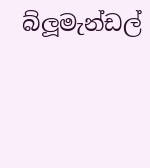බ්ලූමැන්ඩල්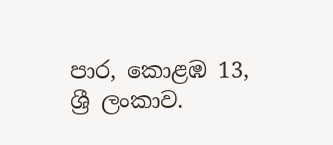පාර, කොළඹ 13, ශ්‍රී ලංකාව.